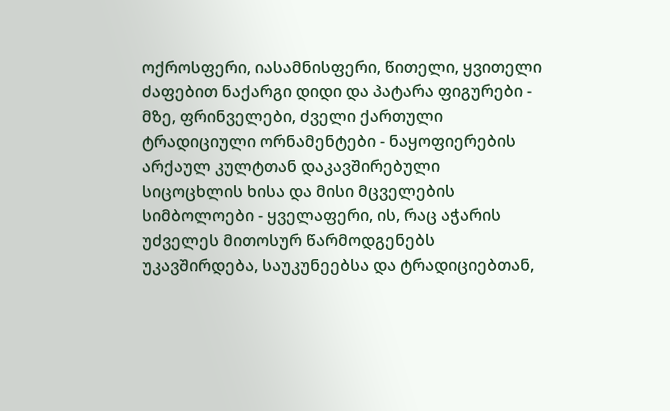ოქროსფერი, იასამნისფერი, წითელი, ყვითელი ძაფებით ნაქარგი დიდი და პატარა ფიგურები - მზე, ფრინველები, ძველი ქართული ტრადიციული ორნამენტები - ნაყოფიერების არქაულ კულტთან დაკავშირებული სიცოცხლის ხისა და მისი მცველების სიმბოლოები - ყველაფერი, ის, რაც აჭარის უძველეს მითოსურ წარმოდგენებს უკავშირდება, საუკუნეებსა და ტრადიციებთან,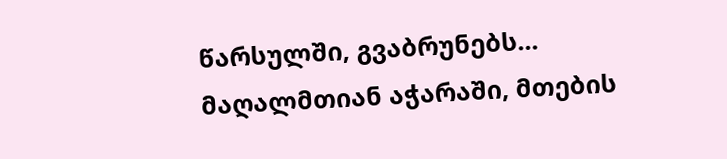წარსულში, გვაბრუნებს...
მაღალმთიან აჭარაში, მთების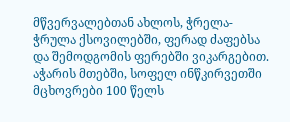მწვერვალებთან ახლოს, ჭრელა-ჭრულა ქსოვილებში, ფერად ძაფებსა და შემოდგომის ფერებში ვიკარგებით.
აჭარის მთებში, სოფელ ინწკირვეთში მცხოვრები 100 წელს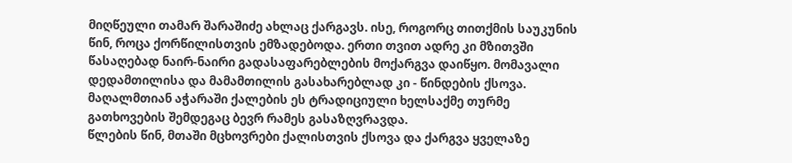მიღწეული თამარ შარაშიძე ახლაც ქარგავს. ისე, როგორც თითქმის საუკუნის წინ, როცა ქორწილისთვის ემზადებოდა. ერთი თვით ადრე კი მზითვში წასაღებად ნაირ-ნაირი გადასაფარებლების მოქარგვა დაიწყო. მომავალი დედამთილისა და მამამთილის გასახარებლად კი - წინდების ქსოვა. მაღალმთიან აჭარაში ქალების ეს ტრადიციული ხელსაქმე თურმე გათხოვების შემდეგაც ბევრ რამეს გასაზღვრავდა.
წლების წინ, მთაში მცხოვრები ქალისთვის ქსოვა და ქარგვა ყველაზე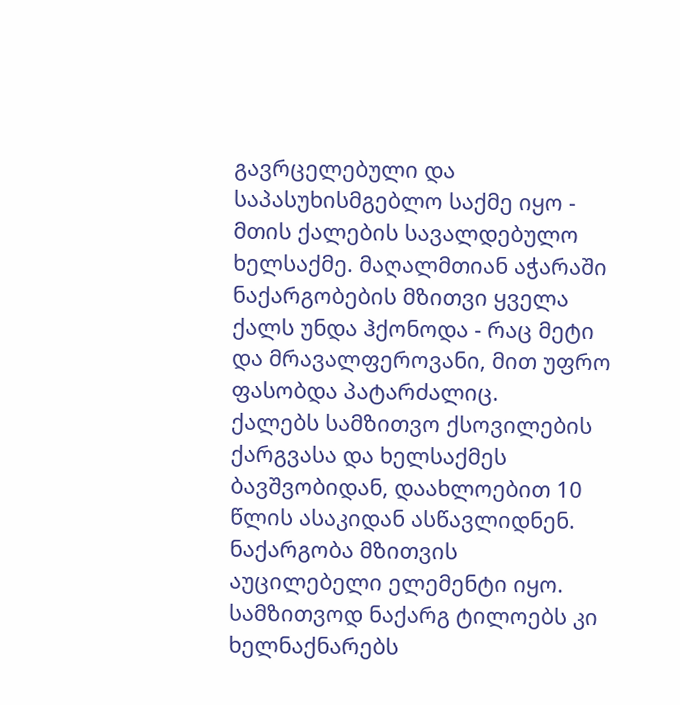გავრცელებული და საპასუხისმგებლო საქმე იყო - მთის ქალების სავალდებულო ხელსაქმე. მაღალმთიან აჭარაში ნაქარგობების მზითვი ყველა ქალს უნდა ჰქონოდა - რაც მეტი და მრავალფეროვანი, მით უფრო ფასობდა პატარძალიც.
ქალებს სამზითვო ქსოვილების ქარგვასა და ხელსაქმეს ბავშვობიდან, დაახლოებით 10 წლის ასაკიდან ასწავლიდნენ. ნაქარგობა მზითვის აუცილებელი ელემენტი იყო. სამზითვოდ ნაქარგ ტილოებს კი ხელნაქნარებს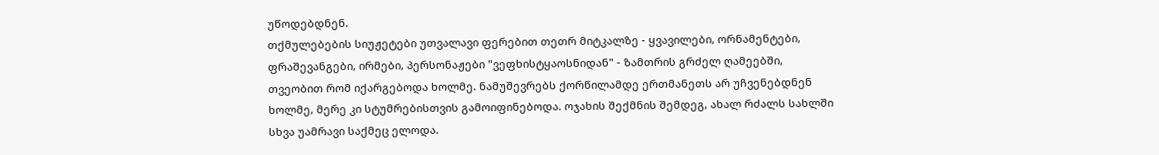უწოდებდნენ.
თქმულებების სიუჟეტები უთვალავი ფერებით თეთრ მიტკალზე - ყვავილები, ორნამენტები, ფრაშევანგები, ირმები, პერსონაჟები "ვეფხისტყაოსნიდან" - ზამთრის გრძელ ღამეებში, თვეობით რომ იქარგებოდა ხოლმე. ნამუშევრებს ქორწილამდე ერთმანეთს არ უჩვენებდნენ ხოლმე, მერე კი სტუმრებისთვის გამოიფინებოდა. ოჯახის შექმნის შემდეგ, ახალ რძალს სახლში სხვა უამრავი საქმეც ელოდა.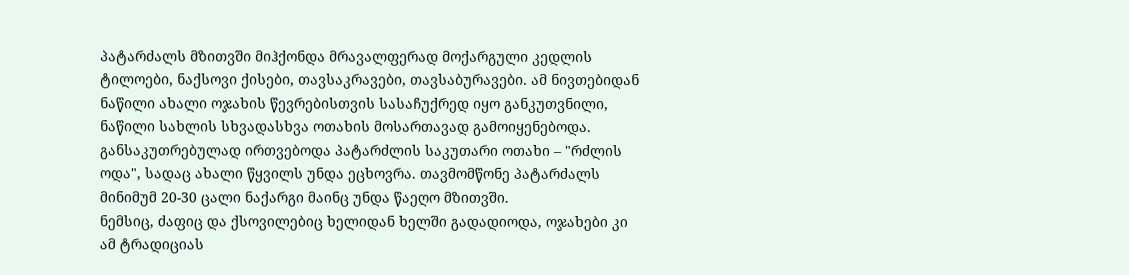პატარძალს მზითვში მიჰქონდა მრავალფერად მოქარგული კედლის ტილოები, ნაქსოვი ქისები, თავსაკრავები, თავსაბურავები. ამ ნივთებიდან ნაწილი ახალი ოჯახის წევრებისთვის სასაჩუქრედ იყო განკუთვნილი, ნაწილი სახლის სხვადასხვა ოთახის მოსართავად გამოიყენებოდა. განსაკუთრებულად ირთვებოდა პატარძლის საკუთარი ოთახი – "რძლის ოდა", სადაც ახალი წყვილს უნდა ეცხოვრა. თავმომწონე პატარძალს მინიმუმ 20-30 ცალი ნაქარგი მაინც უნდა წაეღო მზითვში.
ნემსიც, ძაფიც და ქსოვილებიც ხელიდან ხელში გადადიოდა, ოჯახები კი ამ ტრადიციას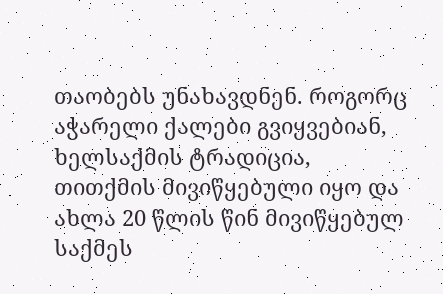თაობებს უნახავდნენ. როგორც აჭარელი ქალები გვიყვებიან, ხელსაქმის ტრადიცია, თითქმის მივიწყებული იყო და ახლა 20 წლის წინ მივიწყებულ საქმეს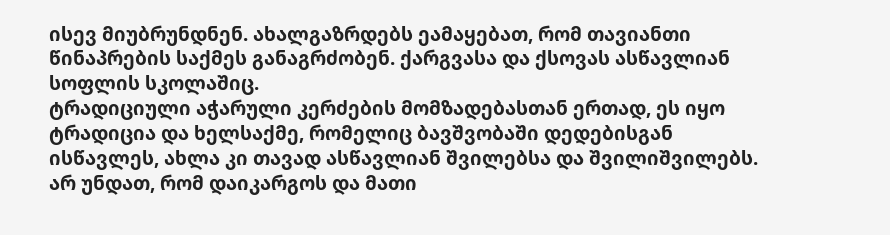ისევ მიუბრუნდნენ. ახალგაზრდებს ეამაყებათ, რომ თავიანთი წინაპრების საქმეს განაგრძობენ. ქარგვასა და ქსოვას ასწავლიან სოფლის სკოლაშიც.
ტრადიციული აჭარული კერძების მომზადებასთან ერთად, ეს იყო ტრადიცია და ხელსაქმე, რომელიც ბავშვობაში დედებისგან ისწავლეს, ახლა კი თავად ასწავლიან შვილებსა და შვილიშვილებს. არ უნდათ, რომ დაიკარგოს და მათი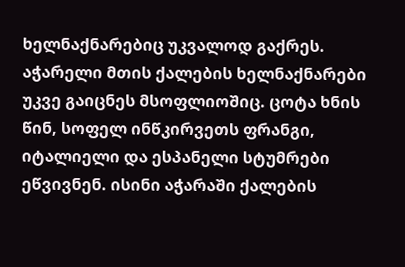ხელნაქნარებიც უკვალოდ გაქრეს.
აჭარელი მთის ქალების ხელნაქნარები უკვე გაიცნეს მსოფლიოშიც. ცოტა ხნის წინ, სოფელ ინწკირვეთს ფრანგი, იტალიელი და ესპანელი სტუმრები ეწვივნენ. ისინი აჭარაში ქალების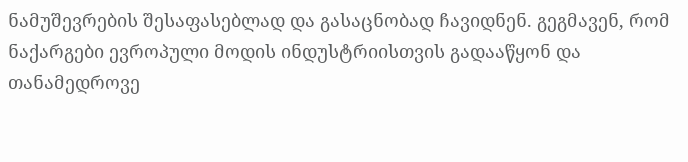ნამუშევრების შესაფასებლად და გასაცნობად ჩავიდნენ. გეგმავენ, რომ ნაქარგები ევროპული მოდის ინდუსტრიისთვის გადააწყონ და თანამედროვე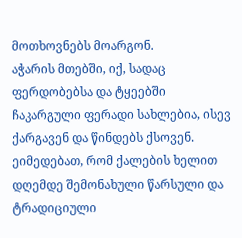მოთხოვნებს მოარგონ.
აჭარის მთებში, იქ, სადაც ფერდობებსა და ტყეებში ჩაკარგული ფერადი სახლებია, ისევ ქარგავენ და წინდებს ქსოვენ. ეიმედებათ, რომ ქალების ხელით დღემდე შემონახული წარსული და ტრადიციული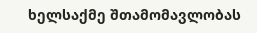ხელსაქმე შთამომავლობას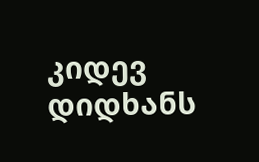კიდევ დიდხანს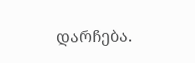დარჩება.